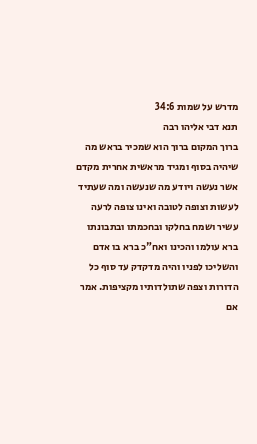מדרש על שמות 34:6
תנא דבי אליהו רבה
ברוך המקום ברוך הוא שמכיר בראש מה שיהיה בסוף ומגיד מראשית אחרית מקדם אשר נעשה ויודע מה שנעשה ומה שעתיד לעשות וצופה לטובה ואינו צופה לרעה עשיר ושמח בחלקו ובחכמתו ובתבונתו ברא עולמו והכינו ואח"כ ברא בו אדם והשליכו לפניו והיה מדקדק עד סוף כל הדורות וצפה שתולדותיו מקציפות. אמר אם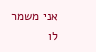אני משמר לו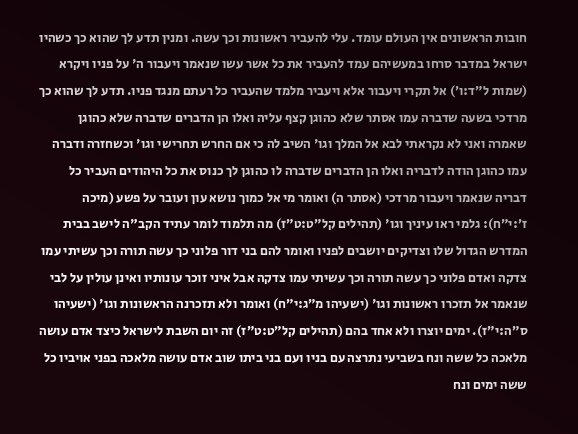חובות הראשונים אין העולם עומד. עלי להעביר ראשונות וכך עשה. ומנין תדע לך שהוא כך כשהיו ישראל במדבר סרחו במעשיהם עמד להעביר את כל אשר עשו שנאמר ויעבור ה' על פניו ויקרא (שמות ל״ד:ו׳) אל תקרי ויעבור אלא ויעביר מלמד שהעביר כל רעתם מנגד פניו. תדע לך שהוא כך מרדכי בשעה שדברה עמו אסתר שלא כהוגן קצף עליה ואלו הן הדברים שדברה שלא כהוגן שאמרה ואני לא נקראתי לבא אל המלך וגו' השיב לה כי אם החרש תחרישי וגו' וכשחזרה ודברה עמו כהוגן הודה לדבריה ואלו הן הדברים שדברה לו כהוגן לך כנוס את כל היהודים העביר כל דבריה שנאמר ויעבור מרדכי (אסתר ה) ואומר מי אל כמוך נושא עון ועובר על פשע (מיכה ז׳:י״ח): גלמי ראו עיניך וגו' (תהילים קל״ט:ט״ז) מה תלמוד לומר עתיד הקב"ה לישב בבית המדרש הגדול שלו וצדיקים יושבים לפניו ואומר להם בני דור פלוני כך עשה תורה וכך עשיתי עמו צדקה ואדם פלוני כך עשה תורה וכך עשיתי עמו צדקה אבל איני זוכר עונותיו ואינן עולין על לבי שנאמר אל תזכרו ראשונות וגו' (ישעיהו מ״ג:י״ח) ואומר ולא תזכרנה הראשונות וגו' (ישעיהו ס״ה:י״ז). ימים יוצרו ולא אחד בהם (תהילים קל״ט:ט״ז) זה יום השבת לישראל כיצד אדם עושה מלאכה כל ששה ונח בשביעי נתרצה עם בניו ועם בני ביתו שוב אדם עושה מלאכה בפני אויביו כל ששה ימים ונח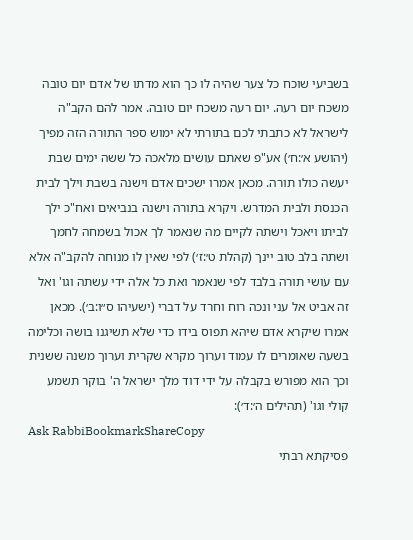בשביעי שוכח כל צער שהיה לו כך הוא מדתו של אדם יום טובה משכח יום רעה. יום רעה משכח יום טובה. אמר להם הקב"ה לישראל לא כתבתי לכם בתורתי לא ימוש ספר התורה הזה מפיך (יהושע א׳:ח׳) אע"פ שאתם עושים מלאכה כל ששה ימים שבת יעשה כולו תורה. מכאן אמרו ישכים אדם וישנה בשבת וילך לבית הכנסת ולבית המדרש. ויקרא בתורה וישנה בנביאים ואח"כ ילך לביתו ויאכל וישתה לקיים מה שנאמר לך אכול בשמחה לחמך ושתה בלב טוב יינך (קהלת ט׳:ז׳) לפי שאין לו מנוחה להקב"ה אלא עם עושי תורה בלבד לפי שנאמר ואת כל אלה ידי עשתה וגו' ואל זה אביט אל עני ונכה רוח וחרד על דברי (ישעיהו ס״ו:ב׳). מכאן אמרו שיקרא אדם שיהא תפוס בידו כדי שלא תשיגנו בושה וכלימה בשעה שאומרים לו עמוד וערוך מקרא שקרית וערוך משנה ששנית וכך הוא מפורש בקבלה על ידי דוד מלך ישראל ה' בוקר תשמע קולי וגו' (תהילים ה׳:ד׳):
Ask RabbiBookmarkShareCopy
פסיקתא רבתי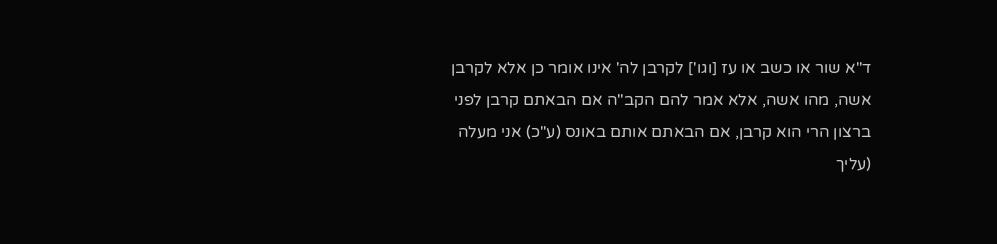ד"א שור או כשב או עז [וגו'] לקרבן לה' אינו אומר כן אלא לקרבן אשה, מהו אשה, אלא אמר להם הקב"ה אם הבאתם קרבן לפני ברצון הרי הוא קרבן, אם הבאתם אותם באונס (ע"כ) אני מעלה (עליך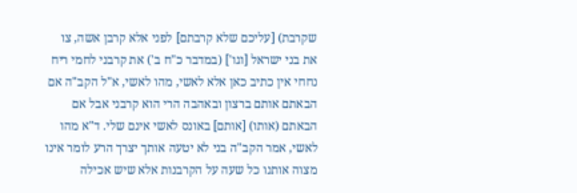שקרבת) [עליכם שלא קרבתם] לפני אלא קרבן אשה, צו את בני ישראל [וגו'] (במדבר כ"ח ב') את קרבני לחמי ריח נחחי אין כתיב כאן אלא לאשי, מהו לאשי, א"ל הקב"ה אם הבאתם אותם ברצון ובאהבה הרי הוא קרבני אבל אם הבאתם (אותו) [אותם] באונס לאשי אינם שלי. ד"א מהו לאשי, אמר הקב"ה בני לא יטעה אותך יצרך הרע לומר אינו מצוה אותנו כל שעה על הקרבנות אלא שיש אכילה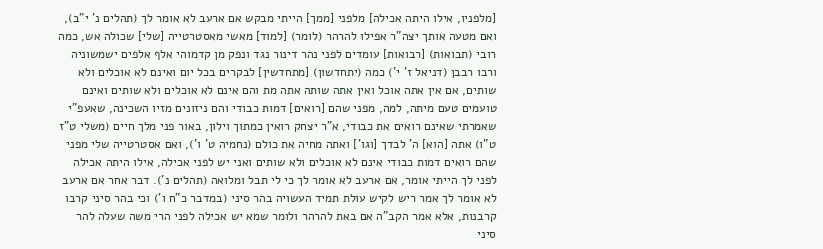[מלפניו, אילו היתה אכילה] מלפני [ממך] הייתי מבקש אם ארעב לא אומר לך (תהלים נ' י"ב), ואם מטעה אותך יצה"ר אפילו להרהר (לומר) [למוד] מאשי מאסטרטייה [שלי] שכולה אש, כמה רובי (תבואות) [רבואות] עומדים לפני נהר דינור נגד ונפק מן קדמוהי אלף אלפים ישמשוניה ורבו רבבן (דניאל ז' י') כמה (יתחדשון) [מתחדשין] לבקרים בכל יום ואינם לא אוכלים ולא שותים, אם אין אתה אוכל ואין אתה שותה אתה מת והם אינם לא אוכלים ולא שותים ואינם טועמים טעם מיתה, למה, מפני שהם [רואים] דמות כבודי והם ניזונים מזיו השכינה, שאעפ"י שאמרתי שאינם רואים את כבודי, א"ר יצחק רואין כמתוך וילון, באור פני מלך חיים (משלי ט"ז ט"ו) אתה [הוא] ה' לבדך [וגו'] ואתה מחיה את כולם (נחמיה ט' ו'), ואם אסטרטייה שלי מפני שהם רואים דמות כבודי אינם לא אוכלים ולא שותים ואני יש לפני אכילה, אילו היתה אכילה לפני לך הייתי אומר, אם ארעב לא אומר לך כי לי תבל ומלואה (תהלים נ'). דבר אחר אם ארעב לא אומר לך אמר ריש לקיש עולת תמיד העשויה בהר סיני (במדבר כ"ח ו') וכי בהר סיני קרבו קרבנות, אלא אמר הקב"ה אם באת להרהר ולומר שמא יש אכילה לפני הרי משה שעלה להר סיני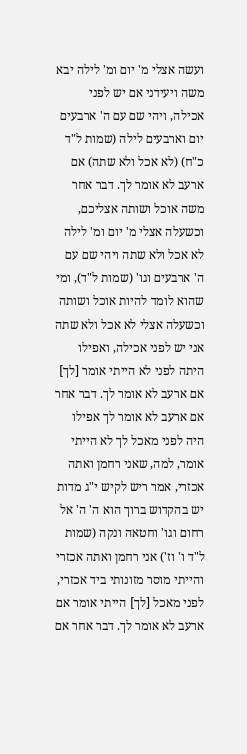ועשה אצלי מ' יום ומ' לילה יבא משה ויעידני אם יש לפני אכילה, ויהי שם עם ה' ארבעים יום וארבעים לילה (שמות ל"ד כ"ח) (לא אכל ולא שתה) אם ארעב לא אומר לך. דבר אחר משה אוכל ושותה אצליכם, וכשעלה אצלי מ' יום ומ' לילה לא אכל ולא שתה ויהי שם עם ה' ארבעים וגו' (שמות ל"ד), ומי שהוא לומד להיות אוכל ושותה וכשעלה אצלי לא אכל ולא שתה אני יש לפני אכילה, ואפילו היתה לפני לא הייתי אומר [לך] אם ארעב לא אומר לך. דבר אחר אם ארעב לא אומר לך אפילו היה לפני מאכל לך לא הייתי אומר, למה, שאני רחמן ואתה אכזרי, אמר ריש לקיש י"ג מדות יש בהקדוש ברוך הוא ה' ה' אל רחום וגו' וחטאה ונקה (שמות ל"ד ו' וז') אני רחמן ואתה אכזרי והייתי מוסר מזונותי ביד אכזרי, לפני מאכל [לך] הייתי אומר אם ארעב לא אומר לך. דבר אחר אם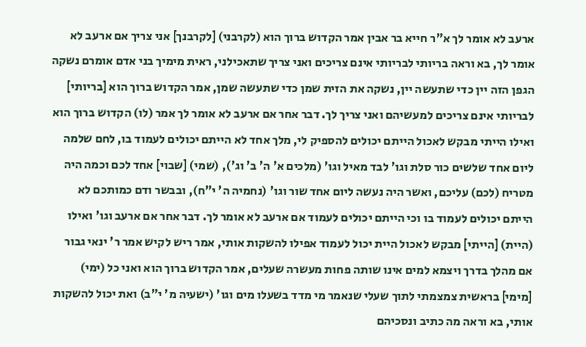ארעב לא אומר לך א"ר חייא בר אבין אמר הקדוש ברוך הוא (לקרבני) [לקרבנך] אני צריך אם ארעב לא אומר לך, בא וראה בריותי לבריותי אינם צריכים ואני צריך שתאכילני, ראית מימיך בני אדם אומרם נשקה הגפן הזה יין כדי שתעשה יין, נשקה את הזית שמן כדי שתעשה שמן, אמר הקדוש ברוך הוא [בריותי] לבריותי אינם צריכים למעשיהם ואני צריך לך. דבר אחר אם ארעב לא אומר לך אמר (לו) הקדוש ברוך הוא ואילו הייתי מבקש לאכול הייתם יכולים להספיק לי, מלך אחד לא הייתם יכולים לעמוד בו, לחם שלמה ליום אחד שלשים כור סלת וגו' לבד מאיל וגו' (מלכים א' ה' ב' וג'), (שמי) [שבוי] אחד לכם וכמה היה מטריח (לכם) עליכם, ואשר היה נעשה ליום אחד שור וגו' (נחמיה ה' י"ח), ובבשר ודם כמותכם לא הייתם יכולים לעמוד בו וכי הייתם יכולים לעמוד אם ארעב לא אומר לך. דבר אחר אם ארעב וגו' ואילו (היית) [הייתי] מבקש לאכול היית יכול לעמוד אפילו להשקות אותי, אמר ריש לקיש אמר ר' ינאי גבור אם מהלך בדרך ויצמא למים אינו שותה פחות מעשרה שעלים, אמר הקדוש ברוך הוא ואני כל (ימי) [מימי] בראשית צמצמתי לתוך שעלי שנאמר מי מדד בשעלו מים וגו' (ישעיה מ' י"ב) ואת יכול להשקות אותי, בא וראה מה כתיב ונסכיהם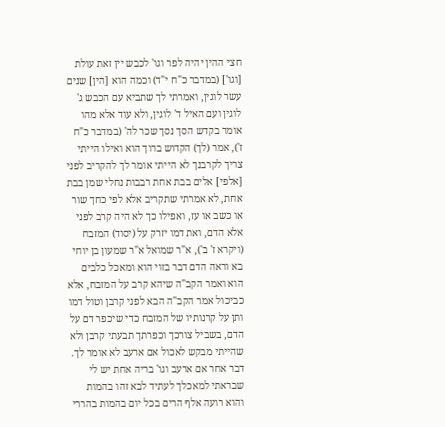חצי ההין יהיה לפר וגו' לכבש יין זאת עולת [וגו'] (במדבר כ"ח י"ד) וכמה הוא [הין] שנים עשר לוגין, ואמרתי לך שתביא עם הכבש ג' לוגין ועם האיל ד' לוגין, ולא עוד אלא מהו אומר בקדש הסך נסך שכר לה' (במדבר כ"ח ז'), אמר (לך) הקדוש ברוך הוא ואילו הייתי צריך לקרבנך לא הייתי אומר לך להקריב לפני [אלפי] אלים בבת אחת רבבות נחלי שמן בבת אחת, לא אמרתי שתקריב אלא לפי כחך שור או כשב או עז, ואפילו כך לא היה קרב לפני אלא הדם, ואת דמו יזרק על (יסוד) המזבח (ויקרא ז' ב'), א"ר שמואל א"ר שמעון בן יוחי בא וראה הדם דבר בזוי הוא ומאכל כלבים הוא ואמר הקב"ה שיהא קרב על המזבח, אלא כביכול אמר הקב"ה הבא לפני קרבן וטול דמו ותן על קרנותיו של המזבח כדי שיכפר דם על הדם, בשביל צורכך וכפרתך תבעתי קרבן ולא שהייתי מבקש לאכול אם ארעב לא אומר לך. דבר אחר אם ארעב וגו' בריה אחת יש לי שבראתי למאכלך לעתיד לבא זהו בהמות והוא רועה אלף הרים בכל יום בהמות בהררי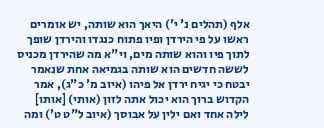אלף (תהלים נ' י') היאך הוא שותה, יש אומרים ראשו על פי הירדן ופיו פתוח כנגדו והירדן שופך לתוך פיו והוא שותה מים, וי"א מה שהירדן מכניס לששה חדשים הוא שותה בגמיאה אחת שנאמר יבטח כי יגיח ירדן אל פיהו (איוב מ' כ"ג), אמר הקדוש ברוך הוא יכול אתה לזון (אותי) [אותו] לילה אחד ואם ילין על אבוסך (איוב ל"ט ט') ומה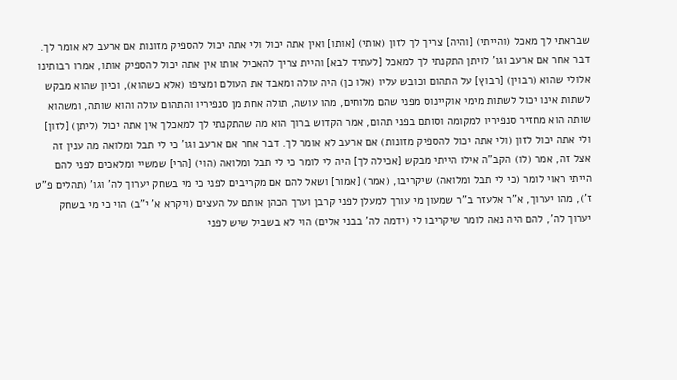שבראתי לך מאכל (והייתי) [והיה] צריך לך לזון (אותי) [אותו] ואין אתה יכול ולי אתה יכול להספיק מזונות אם ארעב לא אומר לך. דבר אחר אם ארעב וגו' לויתן התקנתי לך למאכל [לעתיד לבא] והיית צריך להאכיל אותו אין אתה יכול להספיק אותו, אמרו רבותינו אלולי שהוא (רבוין) [רבוץ] על התהום וכובש עליו (אלו כן) היה עולה ומאבד את העולם ומציפו (אלא כשהוא), וכיון שהוא מבקש לשתות אינו יכול לשתות מימי אוקיינוס מפני שהם מלוחים, מהו עושה, תולה אחת מן סנפיריו והתהום עולה והוא שותה, ומשהוא שותה הוא מחזיר סנפיריו למקומה וסותם בפני תהום, אמר הקדוש ברוך הוא מה שהתקנתי לך למאכלך אין אתה יכול (ליתן) [לזון] ולי אתה יכול לזון (ולי אתה יכול להספיק מזונות) אם ארעב לא אומר לך. דבר אחר אם ארעב וגו' כי לי תבל ומלואה מה ענין זה אצל זה, אמר (לו) הקב"ה אילו הייתי מבקש [אכילה לך] היה לי לומר כי לי תבל ומלואה (הוי) [הרי] שמשיי ומלאכים לפני להם הייתי ראוי לומר (כי לי תבל ומלואה) שיקריבו, (אמר) [אמור] ושאל להם אם מקריבים לפני כי מי בשחק יערוך לה' וגו' (תהלים פ"ט ז'), מהו יערוך, א"ר אלעזר ב"ר שמעון מי עורך למעלן לפני קרבן וערך הכהן אותם על העצים (ויקרא א' י"ב) הוי כי מי בשחק יערוך לה', להם היה נאה לומר שיקריבו לי (ידמה לה' בבני אלים) הוי לא בשביל שיש לפני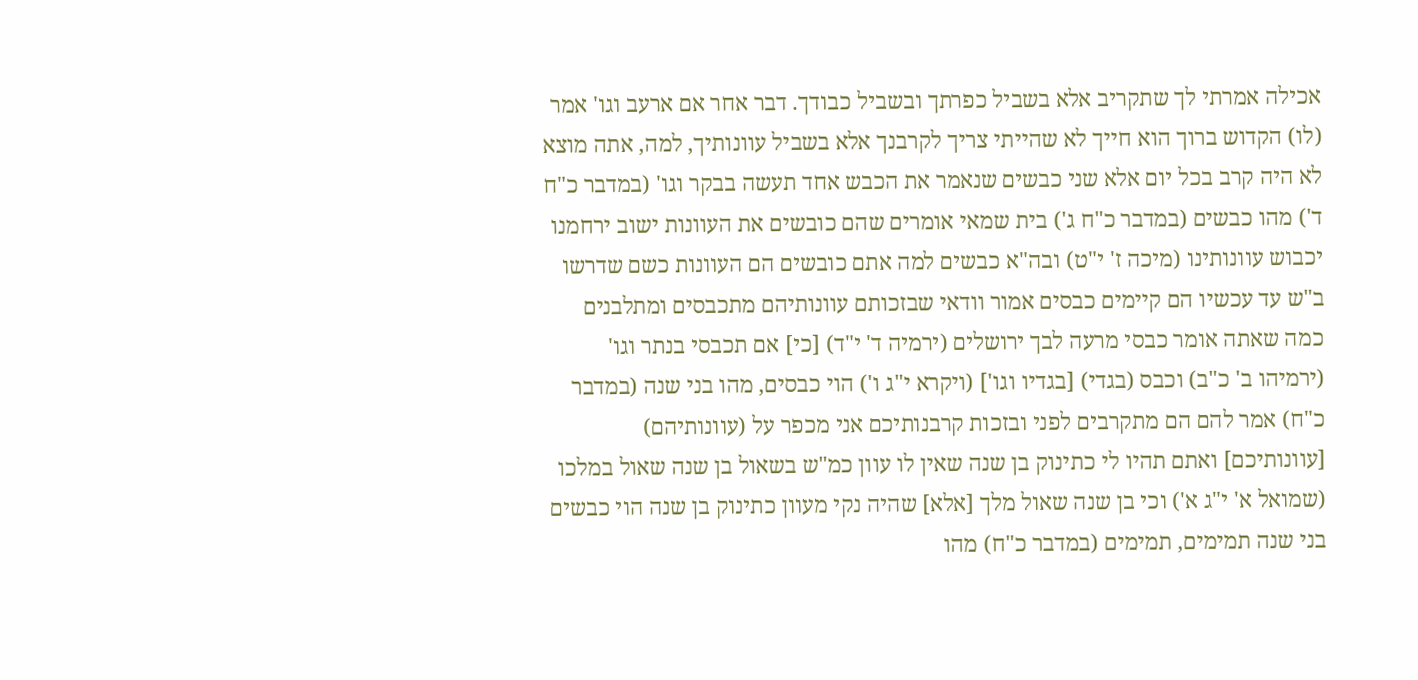אכילה אמרתי לך שתקריב אלא בשביל כפרתך ובשביל כבודך. דבר אחר אם ארעב וגו' אמר (לו) הקדוש ברוך הוא חייך לא שהייתי צריך לקרבנך אלא בשביל עוונותיך, למה, אתה מוצא לא היה קרב בכל יום אלא שני כבשים שנאמר את הכבש אחד תעשה בבקר וגו' (במדבר כ"ח ד') מהו כבשים (במדבר כ"ח ג') בית שמאי אומרים שהם כובשים את העוונות ישוב ירחמנו יכבוש עוונותינו (מיכה ז' י"ט) ובה"א כבשים למה אתם כובשים הם העוונות כשם שדרשו ב"ש עד עכשיו הם קיימים כבסים אמור וודאי שבזכותם עוונותיהם מתכבסים ומתלבנים כמה שאתה אומר כבסי מרעה לבך ירושלים (ירמיה ד' י"ד) [כי] אם תכבסי בנתר וגו' (ירמיהו ב' כ"ב) וכבס (בגדי) [בגדיו וגו'] (ויקרא י"ג ו') הוי כבסים, מהו בני שנה (במדבר כ"ח) אמר להם הם מתקרבים לפני ובזכות קרבנותיכם אני מכפר על (עוונותיהם) [עוונותיכם] ואתם תהיו לי כתינוק בן שנה שאין לו עוון כמ"ש בשאול בן שנה שאול במלכו (שמואל א' י"ג א') וכי בן שנה שאול מלך [אלא] שהיה נקי מעוון כתינוק בן שנה הוי כבשים בני שנה תמימים, תמימים (במדבר כ"ח) מהו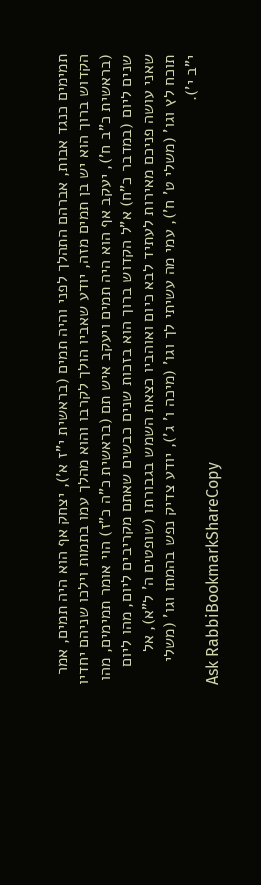תמימים כנגד אבות, אברהם התהלך לפני והיה תמים (בראשית י"ז א'), יצחק אף הוא היה תמים, אמר הקדוש ברוך הוא יש בן תמים מזה, יודע שאביו הולך לקרבו והוא מהלך עמו בתמות וילכו שניהם יחדיו (בראשית כ"ב ח'), יעקב אף הוא היה תמים ויעקב איש תם (בראשית כ"ה כ"ז) הוי אומר תמימים, מהו שנים ליום (במדבר כ"ח) א"ל הקדוש ברוך הוא בזכות שנים כבשים שאתם מקריבים ליום, מהו ליום שאני עושה פניכם מאירות לעתיד לבא כיום ואוהביו כצאת השמש בגבורתו (שופטים ה' ל"א), אל תוכח לץ וגו' (משלי ט' ח'), עמי מה עשיתי לך וגו' (מיכה ו' ג'), יודע צדיק נפש בהמתו וגו' (משלי י"ב י').
Ask RabbiBookmarkShareCopy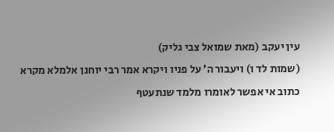עין יעקב (מאת שמואל צבי גליק)
(שמות לד ו) ויעבור ה׳ על פניו ויקרא אמר רבי יוחנן אלמלא מקרא כתוב אי אפשר לאומרו מלמד שנתעטף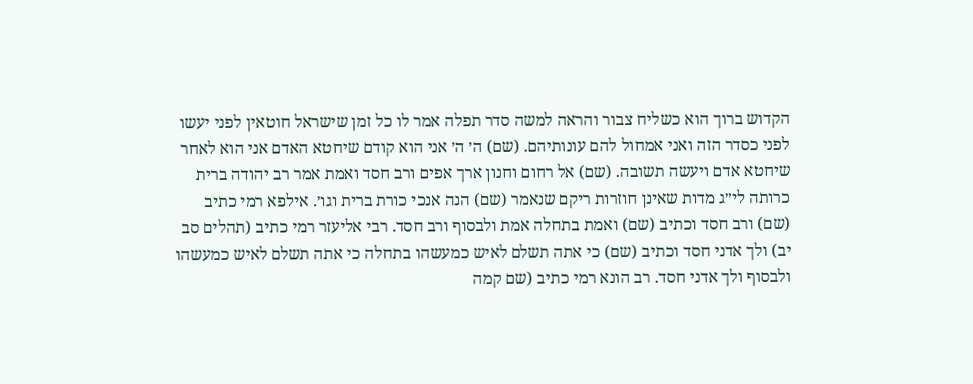הקדוש ברוך הוא כשליח צבור והראה למשה סדר תפלה אמר לו כל זמן שישראל חוטאין לפני יעשו לפני כסדר הזה ואני אמחול להם עונותיהם. (שם) ה׳ ה׳ אני הוא קודם שיחטא האדם אני הוא לאחר שיחטא אדם ויעשה תשובה. (שם) אל רחום וחנון ארך אפים ורב חסד ואמת אמר רב יהודה ברית כרותה לי״ג מדות שאינן חוזרות ריקם שנאמר (שם) הנה אנכי כורת ברית וגו׳. אילפא רמי כתיב (שם) ורב חסד וכתיב (שם) ואמת בתחלה אמת ולבסוף ורב חסד. רבי אליעזר רמי כתיב (תהלים סב יב) ולך אדני חסד וכתיב (שם) כי אתה תשלם לאיש כמעשהו בתחלה כי אתה תשלם לאיש כמעשהו ולבסוף ולך אדני חסד. רב הונא רמי כתיב (שם קמה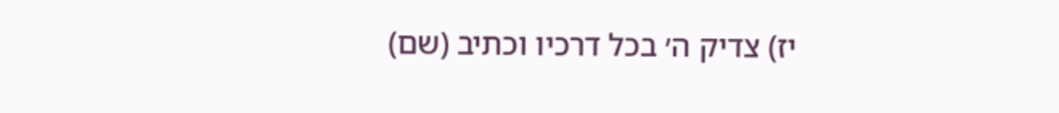יז) צדיק ה׳ בכל דרכיו וכתיב (שם)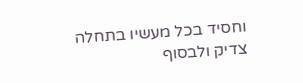וחסיד בכל מעשיו בתחלה צדיק ולבסוף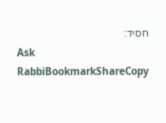חסיד:
Ask RabbiBookmarkShareCopy